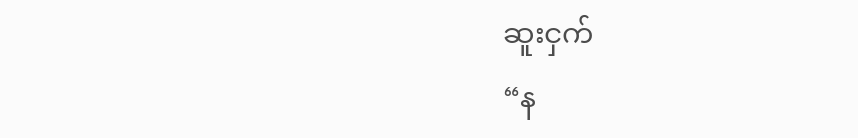ဆူးငှက်
“န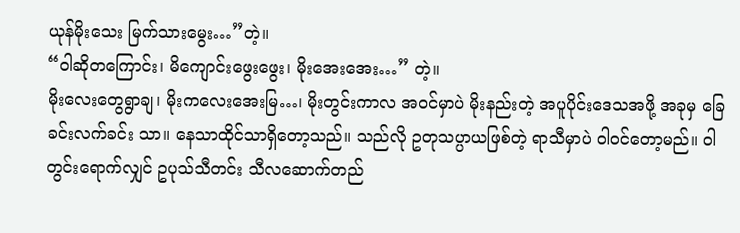ယုန်မိုးသေး မြက်သားမွေး…”တဲ့။
“ဝါဆိုတကြောင်း၊ မိကျောင်းဖွေးဖွေး၊ မိုးအေးအေး…” တဲ့။
မိုးလေးတွေရွာချ၊ မိုးကလေးအေးမြ…၊ မိုးတွင်းကာလ အဝင်မှာပဲ မိုးနည်းတဲ့ အပူပိုင်းဒေသအဖို့ အခုမှ ခြေခင်းလက်ခင်း သာ။ နေသာထိုင်သာရှိတော့သည်။ သည်လို ဥတုသပ္ပာယဖြစ်တဲ့ ရာသီမှာပဲ ဝါဝင်တော့မည်။ ဝါတွင်းရောက်လျှင် ဥပုသ်သီတင်း သီလဆောက်တည်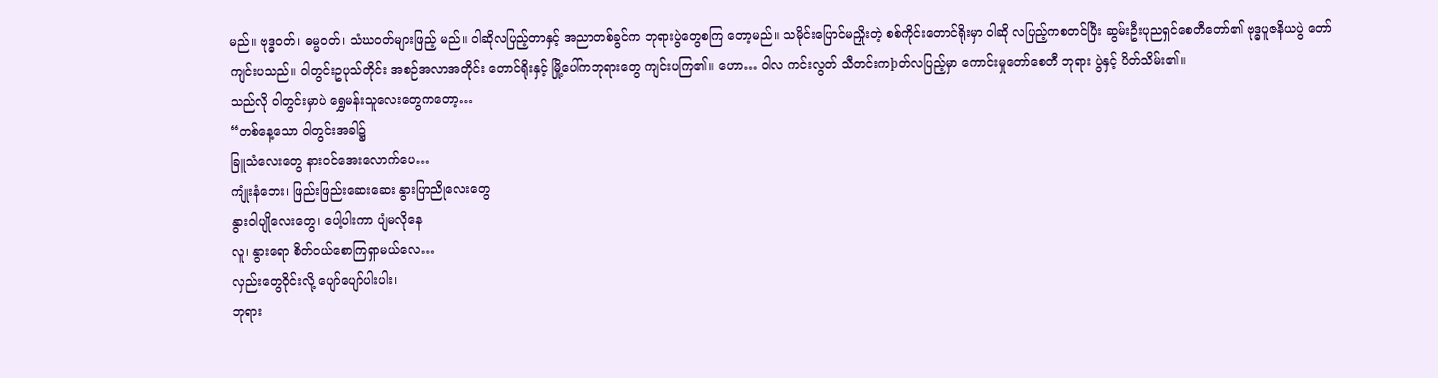မည်။ ဗုဒ္ဓဝတ်၊ ဓမ္မဝတ်၊ သံဃဝတ်များဖြည့် မည်။ ဝါဆိုလပြည့်တာနှင့် အညာတစ်ခွင်က ဘုရားပွဲတွေစကြ တော့မည်။ သမိုင်းပြောင်မညှိုးတဲ့ စစ်ကိုင်းတောင်ရိုးမှာ ဝါဆို လပြည့်ကစတင်ပြီး ဆွမ်းဦးပုညရှင်စေတီတော်၏ ဗုဒ္ဓပူဇနိယပွဲ တော်ကျင်းပသည်။ ဝါတွင်းဥပုသ်တိုင်း အစဉ်အလာအတိုင်း တောင်ရိုးနှင့် မြို့ပေါ်ကဘုရားတွေ ကျင်းပကြ၏။ ဟော… ဝါလ ကင်းလွတ် သီတင်းကþတ်လပြည့်မှာ ကောင်းမှုတော်စေတီ ဘုရား ပွဲနှင့် ပိတ်သိမ်း၏။
သည်လို ဝါတွင်းမှာပဲ ရွှေမန်းသူလေးတွေကတော့…
“တစ်နေ့သော ဝါတွင်းအခါ၌
ခြူသံလေးတွေ နားဝင်အေးလောက်ပေ…
ကျုံးနံဘေး၊ ဖြည်းဖြည်းဆေးဆေး နွားပြာညိုလေးတွေ
နွားဝါပျိုလေးတွေ၊ ပေါ့ပါးကာ ပျံမလိုနေ
လူ၊ နွားရော စိတ်ဝယ်စောကြရှာမယ်လေ…
လှည်းတွေဝိုင်းလို့ ပျော်ပျော်ပါးပါး၊
ဘုရား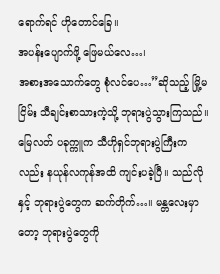ရောက်ရင် ဟိုတောင်ခြေ။
အပန်းပျောက်ဖို့ ဖြေမယ်လေ…၊
အစားအသောက်တွေ စုံလင်ပေ…”ဆိုသည့် မြို့မငြိမ်း သီချင်းစာသားကဲ့သို့ ဘုရားပွဲသွားကြသည်။
မြေလတ် ပခုက္ကူက သီဟိုရှင်ဘုရားပွဲကြီးကလည်း နယုန်လကုန်အထိ ကျင်းပခဲ့ပြီ။ သည်လိုနှင့် ဘုရားပွဲတွေက ဆက်တိုက်…။ မန္တလေးမှာတော့ ဘုရားပွဲတွေကို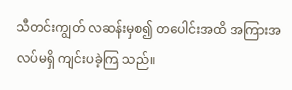သီတင်းကျွတ် လဆန်းမှစ၍ တပေါင်းအထိ အကြားအလပ်မရှိ ကျင်းပခဲ့ကြ သည်။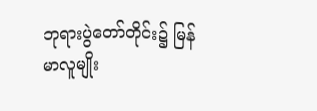ဘုရားပွဲတော်တိုင်း၌ မြန်မာလူမျိုး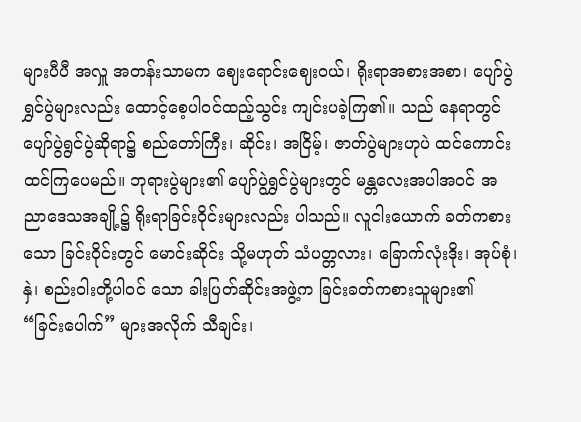များပီပီ အလှူ အတန်းသာမက ဈေးရောင်းဈေးဝယ်၊ ရိုးရာအစားအစာ၊ ပျော်ပွဲ ရွှင်ပွဲများလည်း ထောင့်စေ့ပါဝင်ထည့်သွင်း ကျင်းပခဲ့ကြ၏။ သည် နေရာတွင် ပျော်ပွဲရွင်ပွဲဆိုရာ၌ စည်တော်ကြီး၊ ဆိုင်း၊ အငြိမ့်၊ ဇာတ်ပွဲများဟုပဲ ထင်ကောင်းထင်ကြပေမည်။ ဘုရားပွဲများ၏ ပျော်ပွဲရွှင်ပွဲများတွင် မန္တလေးအပါအဝင် အညာဒေသအချို့၌ ရိုးရာခြင်းဝိုင်းများလည်း ပါသည်။ လူငါးယောက် ခတ်ကစားသော ခြင်းဝိုင်းတွင် မောင်းဆိုင်း သို့မဟုတ် သံပတ္တလား၊ ခြောက်လုံးဒိုး၊ အုပ်စုံ၊ နှဲ၊ စည်းဝါးတို့ပါဝင် သော ခါးပြတ်ဆိုင်းအဖွဲ့က ခြင်းခတ်ကစားသူများ၏ “ခြင်းပေါက်” များအလိုက် သီချင်း၊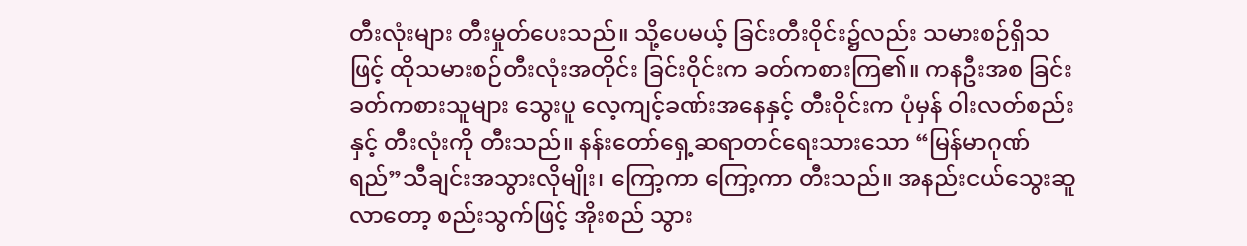တီးလုံးများ တီးမှုတ်ပေးသည်။ သို့ပေမယ့် ခြင်းတီးဝိုင်း၌လည်း သမားစဉ်ရှိသဖြင့် ထိုသမားစဉ်တီးလုံးအတိုင်း ခြင်းဝိုင်းက ခတ်ကစားကြ၏။ ကနဦးအစ ခြင်းခတ်ကစားသူများ သွေးပူ လေ့ကျင့်ခဏ်းအနေနှင့် တီးဝိုင်းက ပုံမှန် ဝါးလတ်စည်းနှင့် တီးလုံးကို တီးသည်။ နန်းတော်ရှေ့ဆရာတင်ရေးသားသော “မြန်မာဂုဏ်ရည်”သီချင်းအသွားလိုမျိုး၊ ကြော့ကာ ကြော့ကာ တီးသည်။ အနည်းငယ်သွေးဆူလာတော့ စည်းသွက်ဖြင့် အိုးစည် သွား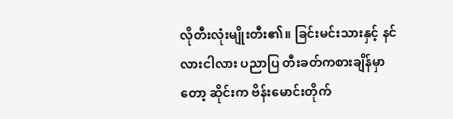လိုတီးလုံးမျိုးတီး၏။ ခြင်းမင်းသားနှင့် နင်လားငါလား ပညာပြ တီးခတ်ကစားချိန်မှာတော့ ဆိုင်းက ဗိန်းမောင်းတိုက်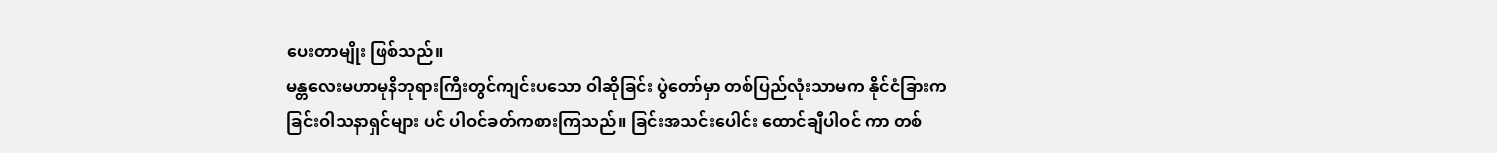ပေးတာမျိုး ဖြစ်သည်။
မန္တလေးမဟာမုနိဘုရားကြီးတွင်ကျင်းပသော ဝါဆိုခြင်း ပွဲတော်မှာ တစ်ပြည်လုံးသာမက နိုင်ငံခြားက ခြင်းဝါသနာရှင်များ ပင် ပါဝင်ခတ်ကစားကြသည်။ ခြင်းအသင်းပေါင်း ထောင်ချီပါဝင် ကာ တစ်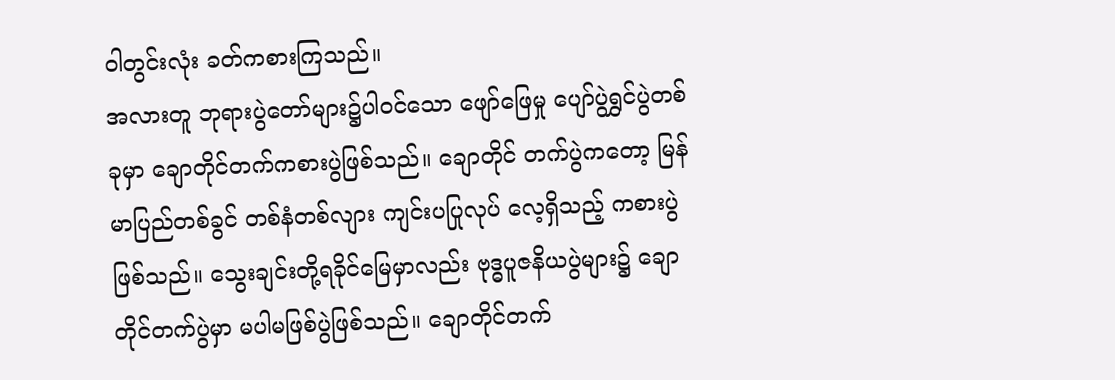ဝါတွင်းလုံး ခတ်ကစားကြသည်။
အလားတူ ဘုရားပွဲတော်များ၌ပါဝင်သော ဖျော်ဖြေမှု ပျော်ပွဲရွှင်ပွဲတစ်ခုမှာ ချောတိုင်တက်ကစားပွဲဖြစ်သည်။ ချောတိုင် တက်ပွဲကတော့ မြန်မာပြည်တစ်ခွင် တစ်နံတစ်လျား ကျင်းပပြုလုပ် လေ့ရှိသည့် ကစားပွဲဖြစ်သည်။ သွေးချင်းတို့ရခိုင်မြေမှာလည်း ဗုဒ္ဓပူဇနိယပွဲများ၌ ချောတိုင်တက်ပွဲမှာ မပါမဖြစ်ပွဲဖြစ်သည်။ ချောတိုင်တက်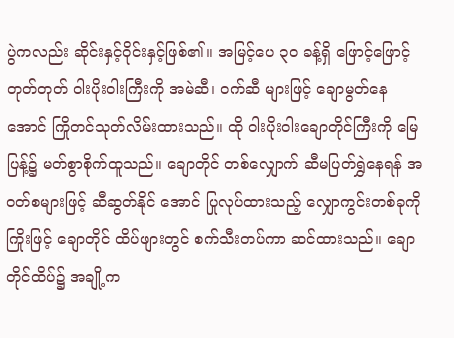ပွဲကလည်း ဆိုင်းနှင့်ဝိုင်းနှင့်ဖြစ်၏။ အမြင့်ပေ ၃၀ ခန့်ရှိ ဖြောင့်ဖြောင့်တုတ်တုတ် ဝါးပိုးဝါးကြီးကို အမဲဆီ၊ ဝက်ဆီ များဖြင့် ချောမွတ်နေအောင် ကြိုတင်သုတ်လိမ်းထားသည်။ ထို ဝါးပိုးဝါးချောတိုင်ကြီးကို မြေပြန့်၌ မတ်စွာစိုက်ထူသည်။ ချောတိုင် တစ်လျှောက် ဆီမပြတ်ရွှဲနေရန် အဝတ်စများဖြင့် ဆီဆွတ်နိုင် အောင် ပြုလုပ်ထားသည့် လျှောကွင်းတစ်ခုကို ကြိုးဖြင့် ချောတိုင် ထိပ်ဖျားတွင် စက်သီးတပ်ကာ ဆင်ထားသည်။ ချောတိုင်ထိပ်၌ အချို့က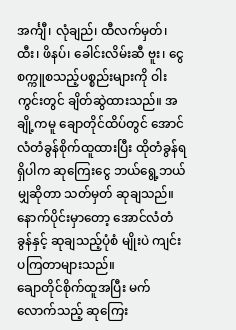အင်္ကျီ၊ လုံချည်၊ ထီလက်မှတ်၊ ထီး၊ ဖိနပ်၊ ခေါင်းလိမ်းဆီ ဗူး၊ ငွေစက္ကူစသည့်ပစ္စည်းများကို ဝါးကွင်းတွင် ချိတ်ဆွဲထားသည်။ အချို့ကမူ ချောတိုင်ထိပ်တွင် အောင်လံတံခွန်စိုက်ထူထားပြီး ထိုတံခွန်ရရှိပါက ဆုကြေးငွေ ဘယ်ရွေ့ဘယ်မျှဆိုတာ သတ်မှတ် ဆုချသည်။ နောက်ပိုင်းမှာတော့ အောင်လံတံခွန်နှင့် ဆုချသည့်ပုံစံ မျိုးပဲ ကျင်းပကြတာများသည်။
ချောတိုင်စိုက်ထူအပြီး မက်လောက်သည့် ဆုကြေး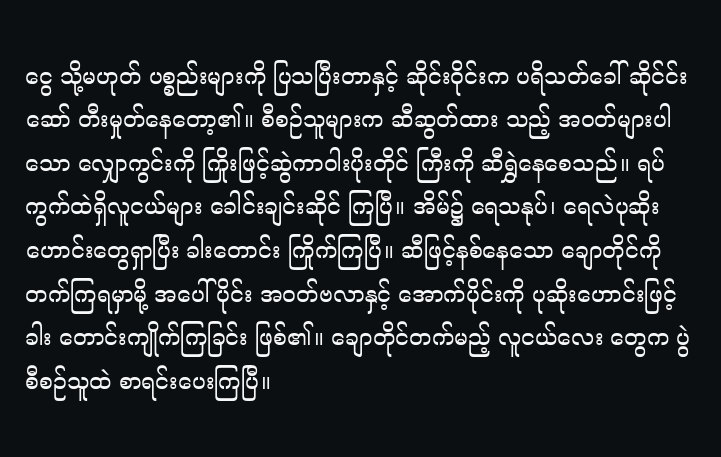ငွေ သို့မဟုတ် ပစ္စည်းများကို ပြသပြီးတာနှင့် ဆိုင်းဝိုင်းက ပရိသတ်ခေါ် ဆိုင်င်းဆော် တီးမှုတ်နေတော့၏။ စီစဉ်သူများက ဆီဆွတ်ထား သည့် အဝတ်များပါသော လျှောကွင်းကို ကြိုးဖြင့်ဆွဲကာဝါးပိုးတိုင် ကြီးကို ဆီရွှဲနေစေသည်။ ရပ်ကွက်ထဲရှိလူငယ်များ ခေါင်းချင်းဆိုင် ကြပြီ။ အိမ်၌ ရေသနုပ်၊ ရေလဲပုဆိုးဟောင်းတွေရှာပြီး ခါးတောင်း ကြိုက်ကြပြီ။ ဆီဖြင့်နစ်နေသော ချောတိုင်ကိုတက်ကြရမှာမို့ အပေါ်ပိုင်း အဝတ်ဗလာနှင့် အောက်ပိုင်းကို ပုဆိုးဟောင်းဖြင့် ခါး တောင်းကျိုက်ကြခြင်း ဖြစ်၏။ ချောတိုင်တက်မည့် လူငယ်လေး တွေက ပွဲစီစဉ်သူထဲ စာရင်းပေးကြပြီ။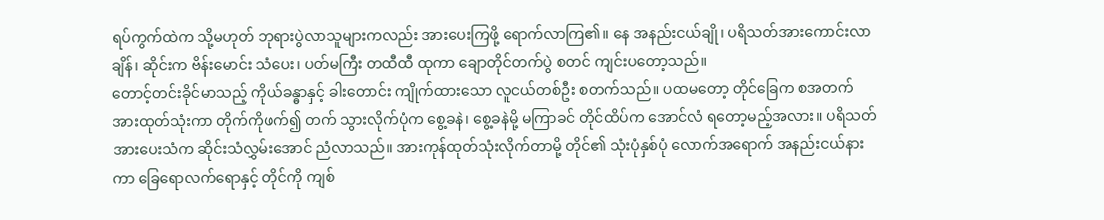ရပ်ကွက်ထဲက သို့မဟုတ် ဘုရားပွဲလာသူများကလည်း အားပေးကြဖို့ ရောက်လာကြ၏။ နေ အနည်းငယ်ချို၊ ပရိသတ်အားကောင်းလာချိန်၊ ဆိုင်းက ဗိန်းမောင်း သံပေး၊ ပတ်မကြီး တထီထီ ထုကာ ချောတိုင်တက်ပွဲ စတင် ကျင်းပတော့သည်။
တောင့်တင်းခိုင်မာသည့် ကိုယ်ခန္ဓာနှင့် ခါးတောင်း ကျိုက်ထားသော လူငယ်တစ်ဦး စတက်သည်။ ပထမတော့ တိုင်ခြေက စအတက် အားထုတ်သုံးကာ တိုက်ကိုဖက်၍ တက် သွားလိုက်ပုံက စွေ့ခနဲ၊ စွေ့ခနဲမို့ မကြာခင် တိုင်ထိပ်က အောင်လံ ရတော့မည့်အလား။ ပရိသတ်အားပေးသံက ဆိုင်းသံလွှမ်းအောင် ညံလာသည်။ အားကုန်ထုတ်သုံးလိုက်တာမို့ တိုင်၏ သုံးပုံနှစ်ပုံ လောက်အရောက် အနည်းငယ်နားကာ ခြေရောလက်ရောနှင့် တိုင်ကို ကျစ်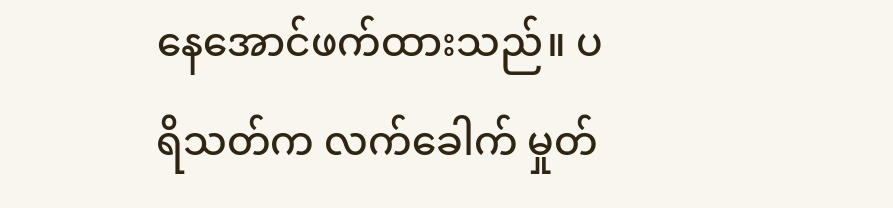နေအောင်ဖက်ထားသည်။ ပရိသတ်က လက်ခေါက် မှုတ်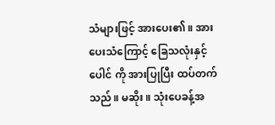သံများဖြင့် အားပေး၏။ အားပေးသံကြောင့် ခြေသလုံးနှင့်ပေါင် ကို အားပြုပြီး ထပ်တက်သည်။ မဆိုး။ သုံးပေခန့်အ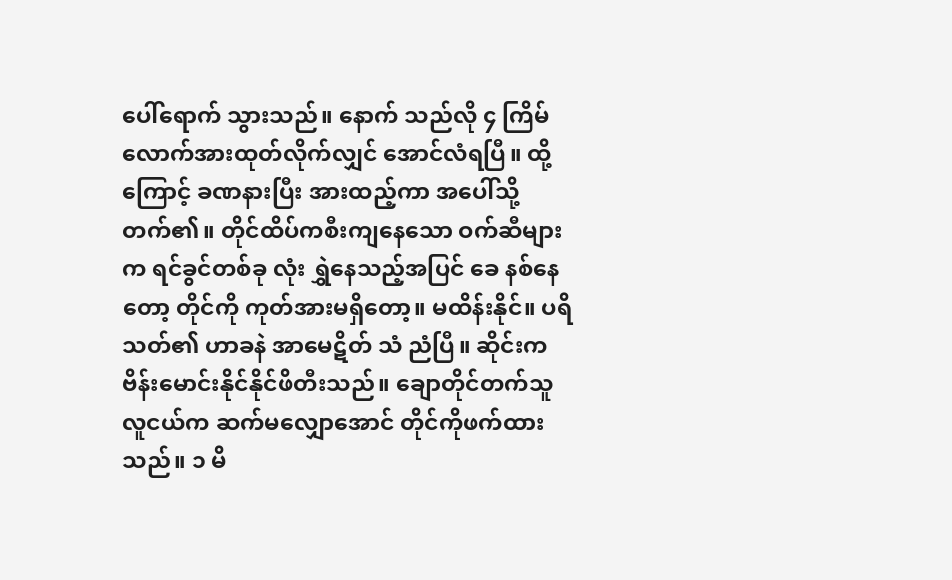ပေါ်ရောက် သွားသည်။ နောက် သည်လို ၄ ကြိမ်လောက်အားထုတ်လိုက်လျှင် အောင်လံရပြီ။ ထို့ကြောင့် ခဏနားပြီး အားထည့်ကာ အပေါ်သို့ တက်၏။ တိုင်ထိပ်ကစီးကျနေသော ဝက်ဆီများက ရင်ခွင်တစ်ခု လုံး ရွှဲနေသည့်အပြင် ခေ နစ်နေတော့ တိုင်ကို ကုတ်အားမရှိတော့။ မထိန်းနိုင်။ ပရိသတ်၏ ဟာခနဲ အာမေဋိတ် သံ ညံပြီ။ ဆိုင်းက ဗိန်းမောင်းနိုင်နိုင်ဖိတီးသည်။ ချောတိုင်တက်သူ လူငယ်က ဆက်မလျှောအောင် တိုင်ကိုဖက်ထားသည်။ ၁ မိ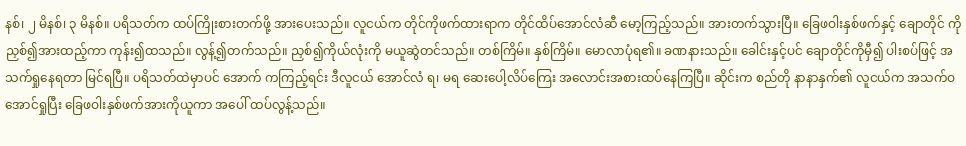နစ်၊ ၂ မိနစ်၊ ၃ မိနစ်။ ပရိသတ်က ထပ်ကြိုးစားတက်ဖို့ အားပေးသည်။ လူငယ်က တိုင်ကိုဖက်ထားရာက တိုင်ထိပ်အောင်လံဆီ မော့ကြည့်သည်။ အားတက်သွားပြီ။ ခြေဖဝါးနှစ်ဖက်နှင့် ချောတိုင် ကို ညှစ်၍အားထည့်ကာ ကုန်း၍ထသည်။ လွန့်၍တက်သည်။ ညှစ်၍ကိုယ်လုံးကို မယူဆွဲတင်သည်။ တစ်ကြိမ်။ နှစ်ကြိမ်။ မောလာပုံရ၏။ ခဏနားသည်။ ခေါင်းနှင့်ပင် ချောတိုင်ကိုမှီ၍ ပါးစပ်ဖြင့် အသက်ရှုနေရတာ မြင်ရပြီ။ ပရိသတ်ထဲမှာပင် အောက် ကကြည့်ရင်း ဒီလူငယ် အောင်လံ ရ၊ မရ ဆေးပေါ့လိပ်ကြေး အလောင်းအစားထပ်နေကြပြီ။ ဆိုင်းက စည်တို နာနာနှက်၏ လူငယ်က အသက်ဝအောင်ရှုပြီး ခြေဖဝါးနှစ်ဖက်အားကိုယူကာ အပေါ် ထပ်လွန့်သည်။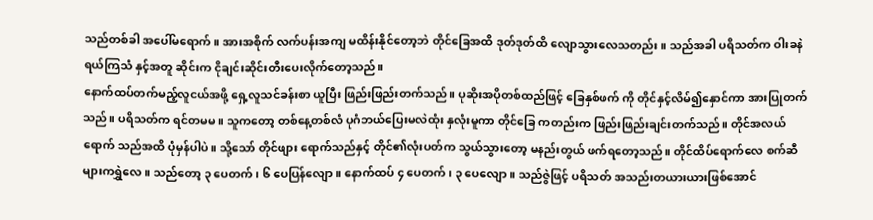သည်တစ်ခါ အပေါ်မရောက်။ အားအစိုက် လက်ပန်းအကျ မထိန်းနိုင်တော့ဘဲ တိုင်ခြေအထိ ဒုတ်ဒုတ်ထိ လျောသွားလေသတည်း။ သည်အခါ ပရိသတ်က ဝါးခနဲရယ်ကြသံ နှင့်အတူ ဆိုင်းက ငိုချင်းဆိုင်းတီးပေးလိုက်တော့သည်။
နောက်ထပ်တက်မည့်လူငယ်အဖို့ ရှေ့လူသင်ခန်းစာ ယူပြီး ဖြည်းဖြည်းတက်သည်။ ပုဆိုးအပိုတစ်ထည်ဖြင့် ခြေနှစ်ဖက် ကို တိုင်နှင့်လိမ်၍နှောင်ကာ အားပြုတက်သည်။ ပရိသတ်က ရင်တမမ။ သူကတော့ တစ်နေ့တစ်လံ ပုဂံဘယ်ပြေးမလဲထုံး နှလုံးမူကာ တိုင်ခြေ ကတည်းက ဖြည်းဖြည်းချင်းတက်သည်။ တိုင်အလယ်ရောက် သည်အထိ ပုံမှန်ပါပဲ။ သို့သော် တိုင်ဖျား ရောက်သည်နှင့် တိုင်၏လုံးပတ်က သွယ်သွားတော့ မနည်းတွယ် ဖက်ရတော့သည်။ တိုင်ထိပ်ရောက်လေ စက်ဆီများကရွှဲလေ။ သည်တော့ ၃ ပေတက်၊ ၆ ပေပြန်လျော။ နောက်ထပ် ၄ ပေတက်၊ ၃ ပေလျော။ သည်ဇွဲဖြင့် ပရိသတ် အသည်းတယားယားဖြစ်အောင်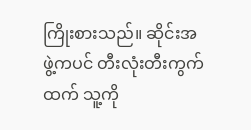ကြိုးစားသည်။ ဆိုင်းအဖွဲ့ကပင် တီးလုံးတီးကွက်ထက် သူ့ကို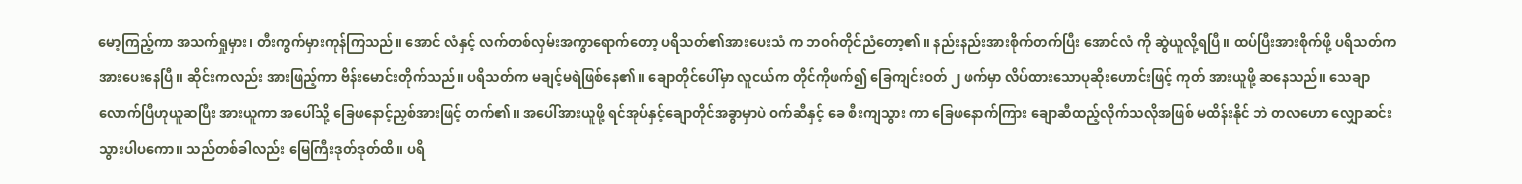မော့ကြည့်ကာ အသက်ရှုမှား၊ တီးကွက်မှားကုန်ကြသည်။ အောင် လံနှင့် လက်တစ်လှမ်းအကွာရောက်တော့ ပရိသတ်၏အားပေးသံ က ဘဝဂ်တိုင်ညံတော့၏။ နည်းနည်းအားစိုက်တက်ပြီး အောင်လံ ကို ဆွဲယူလို့ရပြီ။ ထပ်ပြီးအားစိုက်ဖို့ ပရိသတ်က အားပေးနေပြီ။ ဆိုင်းကလည်း အားဖြည့်ကာ ဗိန်းမောင်းတိုက်သည်။ ပရိသတ်က မချင့်မရဲဖြစ်နေ၏။ ချောတိုင်ပေါ်မှာ လူငယ်က တိုင်ကိုဖက်၍ ခြေကျင်းဝတ် ၂ ဖက်မှာ လိပ်ထားသောပုဆိုးဟောင်းဖြင့် ကုတ် အားယူဖို့ ဆနေသည်။ သေချာလောက်ပြီဟုယူဆပြီး အားယူကာ အပေါ်သို့ ခြေဖနောင့်ညှစ်အားဖြင့် တက်၏။ အပေါ်အားယူဖို့ ရင်အုပ်နှင့်ချောတိုင်အခွာမှာပဲ ဝက်ဆီနှင့် ခေ စီးကျသွား ကာ ခြေဖနောက်ကြား ချောဆီထည့်လိုက်သလိုအဖြစ် မထိန်းနိုင် ဘဲ တလဟော လျှောဆင်းသွားပါပကော။ သည်တစ်ခါလည်း မြေကြီးဒုတ်ဒုတ်ထိ။ ပရိ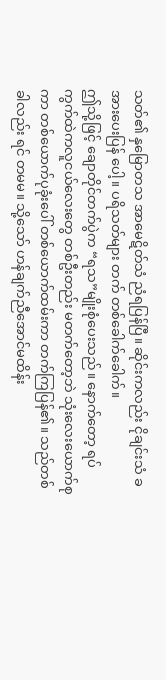သတ်၏ နှမြောတသ အာမေဋိတ်သံ ညံရပြန်ပြီ။ ဆိုင်းကလည်း ငိုချင်းသံ ခ အားပေးပြန် ပေါ့။ ပရိသတ်များ တက် တစ်ခေါက်ခေါက်။
ဤသို့ဖြင့် ချောတိုင်တက်ပွဲက “ရသ”မျိုးစုံပေးသည်။ နောက်တော့ ရပ်ကွက်ထဲကလူငယ်လေးတွေ တစ်ဦးတည်း မတက်တော့ဘဲ သုံးလေးယောက်စုကာ တစ်ယောက်ပုခုံးပေါ် တစ်ယောက်ထမ်းကာ တက်ကြပြန်၏။ သည်တစ်ခါလည်း ရင် တမမ။ သို့သော် ဟန်ချက်ညီအောင်မထိန်း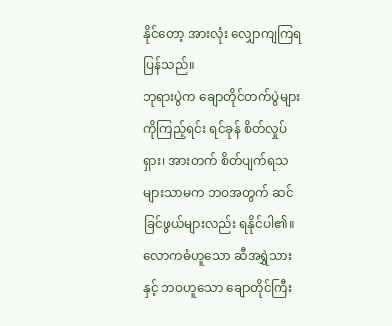နိုင်တော့ အားလုံး လျှောကျကြရပြန်သည်။
ဘုရားပွဲက ချောတိုင်တက်ပွဲများကိုကြည့်ရင်း ရင်ခုန် စိတ်လှုပ်ရှား၊ အားတက် စိတ်ပျက်ရသများသာမက ဘဝအတွက် ဆင်ခြင်ဖွယ်များလည်း ရနိုင်ပါ၏။ လောကဓံဟူသော ဆီအရွှဲသား နှင့် ဘဝဟူသော ချောတိုင်ကြီး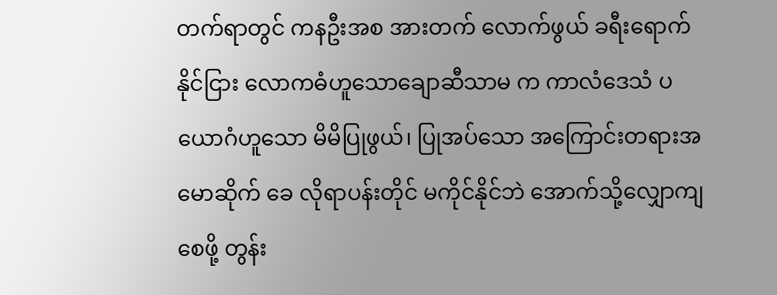တက်ရာတွင် ကနဦးအစ အားတက် လောက်ဖွယ် ခရီးရောက်နိုင်ငြား လောကဓံဟူသောချောဆီသာမ က ကာလံဒေသံ ပယောဂံဟူသော မိမိပြုဖွယ်၊ ပြုအပ်သော အကြောင်းတရားအမောဆိုက် ခေ လိုရာပန်းတိုင် မကိုင်နိုင်ဘဲ အောက်သို့လျှောကျစေဖို့ တွန်း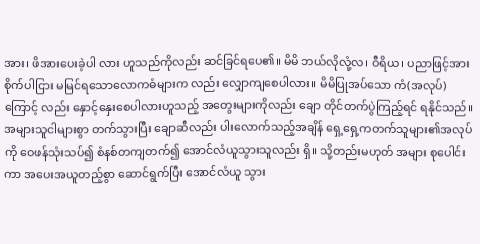အား၊ ဖိအားပေးခဲ့ပါ လား ဟူသည်ကိုလည်း ဆင်ခြင်ရပေ၏။ မိမိ ဘယ်လိုလုံ့လ၊ ဝီရိယ၊ ပညာဖြင့်အားစိုက်ပါငြား မမြင်ရသောလောကဓံများက လည်း လျှောကျစေပါလား။ မိမိပြုအပ်သော ကံ(အလုပ်)ကြောင့် လည်း နှောင့်နှေးစေပါလားဟူသည့် အတွေးများကိုလည်း ချော တိုင်တက်ပွဲကြည့်ရင် ရနိုင်သည်။
အများသူငါများစွာ တက်သွားပြီး ချောဆီလည်း ပါးလောက်သည့်အချိန် ရှေ့ရှေ့ကတက်သူများ၏အလုပ်ကို ဝေဖန်သုံးသပ်၍ စံနစ်တကျတက်၍ အောင်လံယူသွားသူလည်း ရှိ။ သို့တည်းမဟုတ် အများ စုပေါင်းကာ အပေးအယူတည့်စွာ ဆောင်ရွက်ပြီး အောင်လံယူ သွား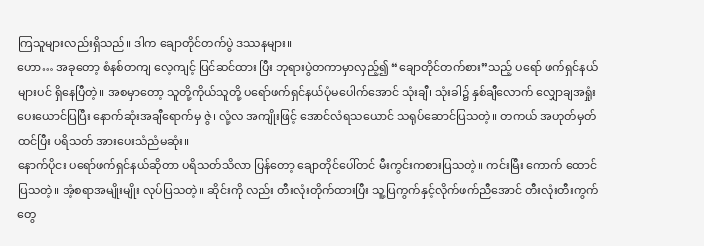ကြသူများလည်းရှိသည်။ ဒါက ချောတိုင်တက်ပွဲ ဒဿနများ။
ဟော… အခုတော့ စံနစ်တကျ လေ့ကျင့် ပြင်ဆင်ထား ပြီး ဘုရားပွဲတကာမှာလှည့်၍ “ချောတိုင်တက်စား”သည့် ပရော် ဖက်ရှင်နယ်များပင် ရှိနေပြီတဲ့။ အစမှာတော့ သူတို့ကိုယ်သူတို့ ပရော်ဖက်ရှင်နယ်ပုံမပေါက်အောင် သုံးချီ၊ သုံးခါ၌ နှစ်ချီလောက် လျှောချအရှုံးပေးယောင်ပြပြီး နောက်ဆုံးအချီရောက်မှ ဇွဲ၊ လုံ့လ အကျိုးဖြင့် အောင်လံရသယောင် သရုပ်ဆောင်ပြသတဲ့။ တကယ် အဟုတ်မှတ်ထင်ပြီး ပရိသတ် အားပေးသံညံမဆုံး။
နောက်ပိုငး ပရော်ဖက်ရှင်နယ်ဆိုတာ ပရိသတ်သိလာ ပြန်တော့ ချောတိုင်ပေါ်တင် မီးကွင်းကစားပြသတဲ့။ ကင်းမြီး ကောက် ထောင်ပြသတဲ့။ အံ့စရာအမျိုးမျိုး လုပ်ပြသတဲ့။ ဆိုင်းကို လည်း တီးလုံးတိုက်ထားပြီး သူ့ပြကွက်နှင့်လိုက်ဖက်ညီအောင် တီးလုံးတီးကွက်တွေ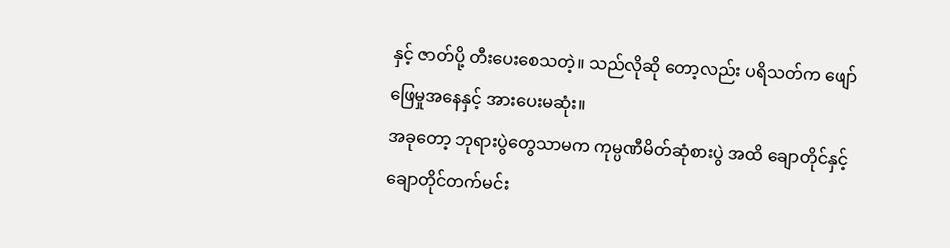နှင့် ဇာတ်ပို့ တီးပေးစေသတဲ့။ သည်လိုဆို တော့လည်း ပရိသတ်က ဖျော်ဖြေမှုအနေနှင့် အားပေးမဆုံး။
အခုတော့ ဘုရားပွဲတွေသာမက ကုမ္ပဏီမိတ်ဆုံစားပွဲ အထိ ချောတိုင်နှင့် ချောတိုင်တက်မင်း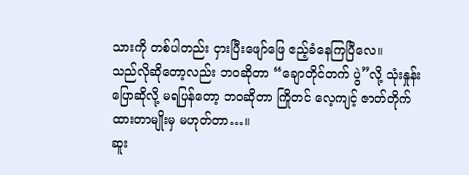သားကို တစ်ပါတည်း ငှားပြီးဖျော်ဖြေ ဧည့်ခံနေကြပြီလေ။
သည်လိုဆိုတော့လည်း ဘဝဆိုတာ “ချောတိုင်တက် ပွဲ”လို့ သုံးနှုန်းပြောဆိုလို့ မရပြန်တော့ ဘဝဆိုတာ ကြိုတင် လေ့ကျင့် ဇာတ်တိုက်ထားတာမျိုးမှ မဟုတ်တာ…။
ဆူး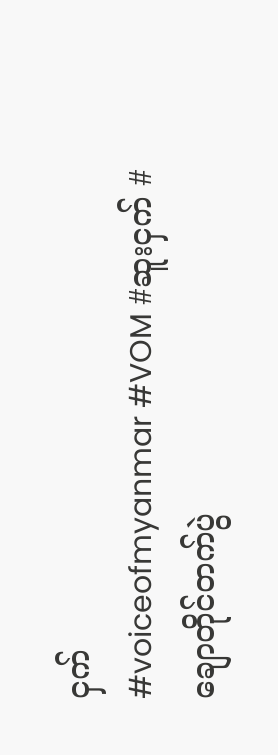ငှက်
#voiceofmyanmar #VOM #ဆူးငှက် #ချောတိုင်တက်ပွဲ